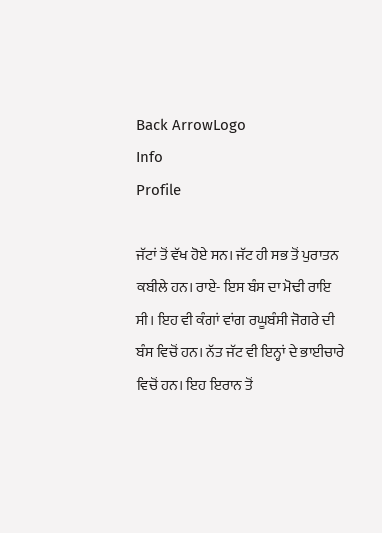Back ArrowLogo
Info
Profile

ਜੱਟਾਂ ਤੋਂ ਵੱਖ ਹੋਏ ਸਨ। ਜੱਟ ਹੀ ਸਭ ਤੋਂ ਪੁਰਾਤਨ ਕਬੀਲੇ ਹਨ। ਰਾਏ- ਇਸ ਬੰਸ ਦਾ ਮੋਢੀ ਰਾਇ ਸੀ। ਇਹ ਵੀ ਕੰਗਾਂ ਵਾਂਗ ਰਘੂਬੰਸੀ ਜੋਗਰੇ ਦੀ ਬੰਸ ਵਿਚੋਂ ਹਨ। ਨੱਤ ਜੱਟ ਵੀ ਇਨ੍ਹਾਂ ਦੇ ਭਾਈਚਾਰੇ ਵਿਚੋਂ ਹਨ। ਇਹ ਇਰਾਨ ਤੋਂ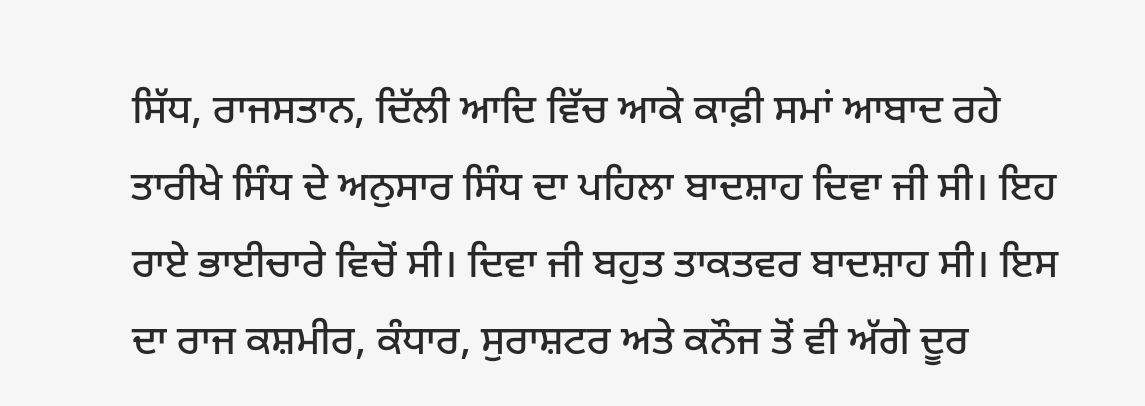ਸਿੱਧ, ਰਾਜਸਤਾਨ, ਦਿੱਲੀ ਆਦਿ ਵਿੱਚ ਆਕੇ ਕਾਫ਼ੀ ਸਮਾਂ ਆਬਾਦ ਰਹੇ ਤਾਰੀਖੇ ਸਿੰਧ ਦੇ ਅਨੁਸਾਰ ਸਿੰਧ ਦਾ ਪਹਿਲਾ ਬਾਦਸ਼ਾਹ ਦਿਵਾ ਜੀ ਸੀ। ਇਹ ਰਾਏ ਭਾਈਚਾਰੇ ਵਿਚੋਂ ਸੀ। ਦਿਵਾ ਜੀ ਬਹੁਤ ਤਾਕਤਵਰ ਬਾਦਸ਼ਾਹ ਸੀ। ਇਸ ਦਾ ਰਾਜ ਕਸ਼ਮੀਰ, ਕੰਧਾਰ, ਸੁਰਾਸ਼ਟਰ ਅਤੇ ਕਨੌਜ ਤੋਂ ਵੀ ਅੱਗੇ ਦੂਰ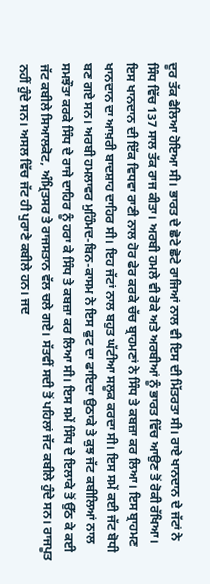ਦੂਰ ਤੱਕ ਫੈਲਿਆ ਹੋਇਆ ਸੀ। ਭਾਰਤ ਦੇ ਛੋਟੇ ਛੋਟੇ ਰਾਜਿਆਂ ਨਾਲ ਵੀ ਇਸ ਦੀ ਮਿੱਤਰਤਾ ਸੀ। ਰਾਏ ਖਾਨਦਾਨ ਦੇ ਜੱਟਾਂ ਨੇ ਸਿੰਧ ਵਿੱਚ 137 ਸਾਲ ਤੱਕ ਰਾਜ ਕੀਤਾ। ਅਰਬੀ ਹਮਲੇ ਵੀ ਰੋਕੇ ਅਤੇ ਅਰਬੀਆਂ ਨੂੰ ਭਾਰਤ ਵਿੱਚ ਆਉਣ ਤੋਂ ਰੋਕੀ ਰੱਖਿਆ। ਇਸ ਖਾਨਦਾਨ ਦੀ ਇੱਕ ਵਿਧਵਾ ਰਾਣੀ ਨਾਲ ਹੋਰ ਫੇਰ ਕਰਕੇ ਚੱਚ ਬ੍ਰਾਹਮਣਾਂ ਨੇ ਸਿੰਧ ਤੇ ਕਬਜ਼ਾ ਕਰ ਲਿਆ। ਇਸ ਬ੍ਰਾਹਮਣ ਖਾਨਦਾਨ ਦਾ ਆਖ਼ਰੀ ਬਾਦਸ਼ਾਹ ਦਾਹਿਰ ਸੀ। ਇਹ ਜੱਟਾਂ ਨਾਲ ਬਹੁਤ ਘੱਟੀਆ ਸਲੂਕ ਕਰਦਾ ਸੀ। ਇਸ ਸਮੇਂ ਕਈ ਜੱਟ ਬੋਧੀ ਬਣ ਗਏ ਸਨ। ਅਰਬੀ ਹਮਲਾਵਰ ਮੁਹਿੰਮਦ-ਬਿਨ-ਕਾਸਮ ਨੇ ਇਸ ਫੁਟ ਦਾ ਫਾਇਦਾ ਉਠਾਕੇ ਤੇ ਕੁਝ ਜੱਟ ਕਬੀਲਿਆਂ ਨਾਲ ਸਮਝੌਤਾ ਕਰਕੇ ਸਿੰਧ ਦੇ ਰਾਜੇ ਦਾਹਿਰ ਨੂੰ ਹਰਾ ਕੇ ਸਿੰਧ ਤੇ ਕਬਜ਼ਾ ਕਰ ਲਿਆ ਸੀ। ਇਸ ਸਮੇਂ ਸਿੰਧ ਦੇ ਇਲਾਕੇ ਤੋਂ ਉੱਠ ਕੇ ਕਈ ਜੱਟ ਕਬੀਲੇ ਸਿਆਲਕੋਟ, ਅੰਮ੍ਰਿਤਸਰ ਤੇ ਰਾਜਸਤਾਨ ਵੱਲ ਚਲੇ ਗਏ। ਸੱਤਵੀਂ ਸਦੀ ਤੋਂ ਪਹਿਲਾਂ ਜੱਟ ਕਬੀਲੇ ਹੁੰਦੇ ਸਨ। ਰਾਜਪੂਤ ਨਹੀਂ ਹੁੰਦੇ ਸਨ। ਅਸਲ ਵਿੱਚ ਜੱਟ ਹੀ ਪੁਰਾਣੇ ਕਬੀਲੇ ਹਨ। ਜਦ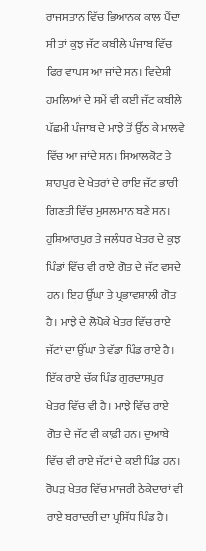ਰਾਜਸਤਾਨ ਵਿੱਚ ਭਿਆਨਕ ਕਾਲ ਪੈਂਦਾ ਸੀ ਤਾਂ ਕੁਝ ਜੱਟ ਕਬੀਲੇ ਪੰਜਾਬ ਵਿੱਚ ਫਿਰ ਵਾਪਸ ਆ ਜਾਂਦੇ ਸਨ। ਵਿਦੇਸ਼ੀ ਹਮਲਿਆਂ ਦੇ ਸਮੇਂ ਵੀ ਕਈ ਜੱਟ ਕਬੀਲੇ ਪੱਛਮੀ ਪੰਜਾਬ ਦੇ ਮਾਝੇ ਤੋਂ ਉੱਠ ਕੇ ਮਾਲਵੇ ਵਿੱਚ ਆ ਜਾਂਦੇ ਸਨ। ਸਿਆਲਕੋਟ ਤੇ ਸ਼ਾਹਪੁਰ ਦੇ ਖੇਤਰਾਂ ਦੇ ਰਾਇ ਜੱਟ ਭਾਰੀ ਗਿਣਤੀ ਵਿੱਚ ਮੁਸਲਮਾਨ ਬਣੇ ਸਨ। ਹੁਸ਼ਿਆਰਪੁਰ ਤੇ ਜਲੰਧਰ ਖੇਤਰ ਦੇ ਕੁਝ ਪਿੰਡਾਂ ਵਿੱਚ ਵੀ ਰਾਏ ਗੋਤ ਦੇ ਜੱਟ ਵਸਦੇ ਹਨ। ਇਹ ਉੱਘਾ ਤੇ ਪ੍ਰਭਾਵਸ਼ਾਲੀ ਗੋਤ ਹੈ। ਮਾਝੇ ਦੇ ਲੋਪੋਕੇ ਖੇਤਰ ਵਿੱਚ ਰਾਏ ਜੱਟਾਂ ਦਾ ਉੱਘਾ ਤੇ ਵੱਡਾ ਪਿੰਡ ਰਾਏ ਹੈ। ਇੱਕ ਰਾਏ ਚੱਕ ਪਿੰਡ ਗੁਰਦਾਸਪੁਰ ਖੇਤਰ ਵਿੱਚ ਵੀ ਹੈ। ਮਾਝੇ ਵਿੱਚ ਰਾਏ ਗੋਤ ਦੇ ਜੱਟ ਵੀ ਕਾਫ਼ੀ ਹਨ। ਦੁਆਬੇ ਵਿੱਚ ਵੀ ਰਾਏ ਜੱਟਾਂ ਦੇ ਕਈ ਪਿੰਡ ਹਨ। ਰੋਪੜ ਖੇਤਰ ਵਿੱਚ ਮਾਜਰੀ ਠੇਕੇਦਾਰਾਂ ਵੀ ਰਾਏ ਬਰਾਦਰੀ ਦਾ ਪ੍ਰਸਿੱਧ ਪਿੰਡ ਹੈ।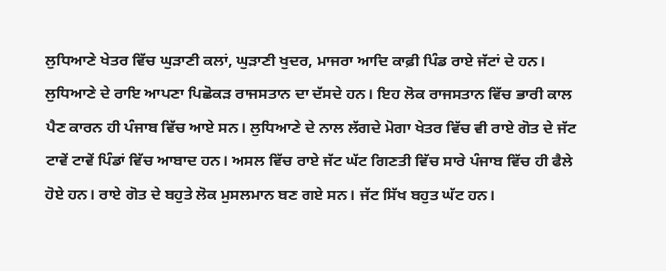ਲੁਧਿਆਣੇ ਖੇਤਰ ਵਿੱਚ ਘੁੜਾਣੀ ਕਲਾਂ, ਘੁੜਾਣੀ ਖੁਦਰ, ਮਾਜਰਾ ਆਦਿ ਕਾਫ਼ੀ ਪਿੰਡ ਰਾਏ ਜੱਟਾਂ ਦੇ ਹਨ। ਲੁਧਿਆਣੇ ਦੇ ਰਾਇ ਆਪਣਾ ਪਿਛੋਕੜ ਰਾਜਸਤਾਨ ਦਾ ਦੱਸਦੇ ਹਨ। ਇਹ ਲੋਕ ਰਾਜਸਤਾਨ ਵਿੱਚ ਭਾਰੀ ਕਾਲ ਪੈਣ ਕਾਰਨ ਹੀ ਪੰਜਾਬ ਵਿੱਚ ਆਏ ਸਨ। ਲੁਧਿਆਣੇ ਦੇ ਨਾਲ ਲੱਗਦੇ ਮੋਗਾ ਖੇਤਰ ਵਿੱਚ ਵੀ ਰਾਏ ਗੋਤ ਦੇ ਜੱਟ ਟਾਵੇਂ ਟਾਵੇਂ ਪਿੰਡਾਂ ਵਿੱਚ ਆਬਾਦ ਹਨ। ਅਸਲ ਵਿੱਚ ਰਾਏ ਜੱਟ ਘੱਟ ਗਿਣਤੀ ਵਿੱਚ ਸਾਰੇ ਪੰਜਾਬ ਵਿੱਚ ਹੀ ਫੈਲੇ ਹੋਏ ਹਨ। ਰਾਏ ਗੋਤ ਦੇ ਬਹੁਤੇ ਲੋਕ ਮੁਸਲਮਾਨ ਬਣ ਗਏ ਸਨ। ਜੱਟ ਸਿੱਖ ਬਹੁਤ ਘੱਟ ਹਨ।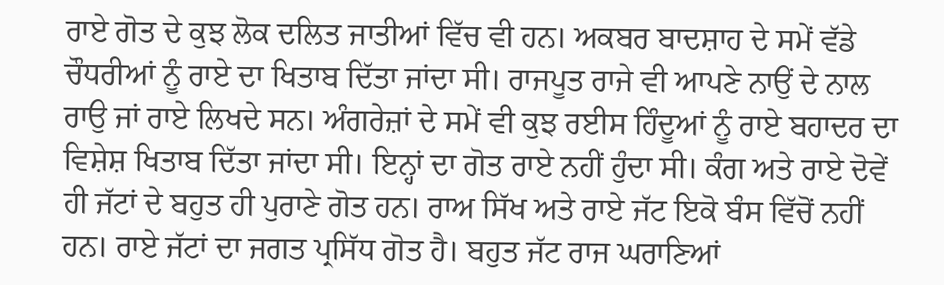ਰਾਏ ਗੋਤ ਦੇ ਕੁਝ ਲੋਕ ਦਲਿਤ ਜਾਤੀਆਂ ਵਿੱਚ ਵੀ ਹਨ। ਅਕਬਰ ਬਾਦਸ਼ਾਹ ਦੇ ਸਮੇਂ ਵੱਡੇ ਚੌਧਰੀਆਂ ਨੂੰ ਰਾਏ ਦਾ ਖਿਤਾਬ ਦਿੱਤਾ ਜਾਂਦਾ ਸੀ। ਰਾਜਪੂਤ ਰਾਜੇ ਵੀ ਆਪਣੇ ਨਾਉਂ ਦੇ ਨਾਲ ਰਾਉ ਜਾਂ ਰਾਏ ਲਿਖਦੇ ਸਨ। ਅੰਗਰੇਜ਼ਾਂ ਦੇ ਸਮੇਂ ਵੀ ਕੁਝ ਰਈਸ ਹਿੰਦੂਆਂ ਨੂੰ ਰਾਏ ਬਹਾਦਰ ਦਾ ਵਿਸ਼ੇਸ਼ ਖਿਤਾਬ ਦਿੱਤਾ ਜਾਂਦਾ ਸੀ। ਇਨ੍ਹਾਂ ਦਾ ਗੋਤ ਰਾਏ ਨਹੀਂ ਹੁੰਦਾ ਸੀ। ਕੰਗ ਅਤੇ ਰਾਏ ਦੋਵੇਂ ਹੀ ਜੱਟਾਂ ਦੇ ਬਹੁਤ ਹੀ ਪੁਰਾਣੇ ਗੋਤ ਹਨ। ਰਾਅ ਸਿੱਖ ਅਤੇ ਰਾਏ ਜੱਟ ਇਕੋ ਬੰਸ ਵਿੱਚੋਂ ਨਹੀਂ ਹਨ। ਰਾਏ ਜੱਟਾਂ ਦਾ ਜਗਤ ਪ੍ਰਸਿੱਧ ਗੋਤ ਹੈ। ਬਹੁਤ ਜੱਟ ਰਾਜ ਘਰਾਣਿਆਂ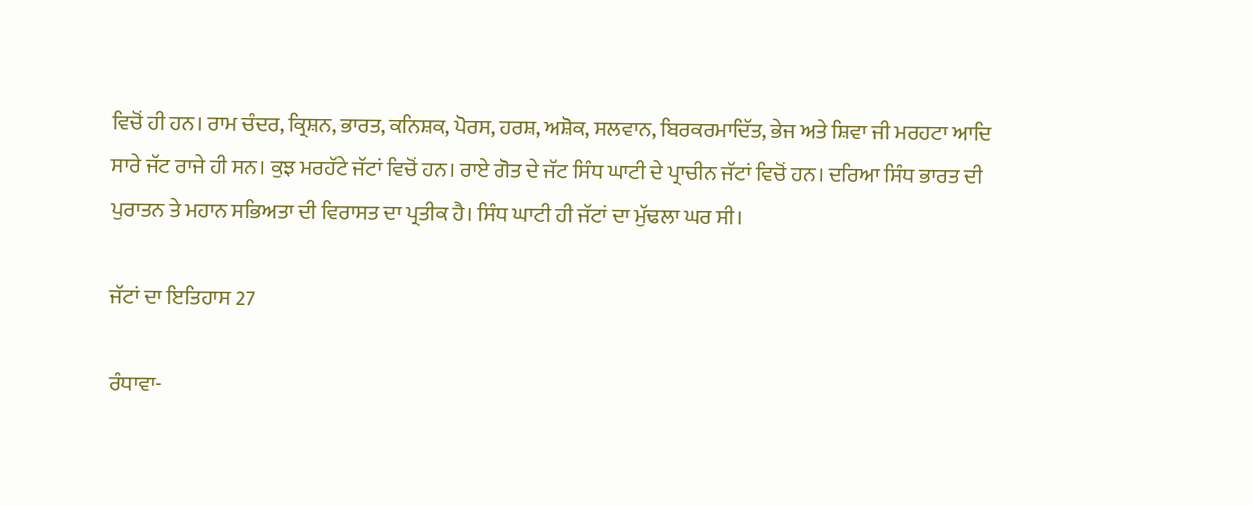ਵਿਚੋਂ ਹੀ ਹਨ। ਰਾਮ ਚੰਦਰ, ਕ੍ਰਿਸ਼ਨ, ਭਾਰਤ, ਕਨਿਸ਼ਕ, ਪੋਰਸ, ਹਰਸ਼, ਅਸ਼ੋਕ, ਸਲਵਾਨ, ਬਿਰਕਰਮਾਦਿੱਤ, ਭੇਜ ਅਤੇ ਸ਼ਿਵਾ ਜੀ ਮਰਹਟਾ ਆਦਿ ਸਾਰੇ ਜੱਟ ਰਾਜੇ ਹੀ ਸਨ। ਕੁਝ ਮਰਹੱਟੇ ਜੱਟਾਂ ਵਿਚੋਂ ਹਨ। ਰਾਏ ਗੋਤ ਦੇ ਜੱਟ ਸਿੰਧ ਘਾਟੀ ਦੇ ਪ੍ਰਾਚੀਨ ਜੱਟਾਂ ਵਿਚੋਂ ਹਨ। ਦਰਿਆ ਸਿੰਧ ਭਾਰਤ ਦੀ ਪੁਰਾਤਨ ਤੇ ਮਹਾਨ ਸਭਿਅਤਾ ਦੀ ਵਿਰਾਸਤ ਦਾ ਪ੍ਰਤੀਕ ਹੈ। ਸਿੰਧ ਘਾਟੀ ਹੀ ਜੱਟਾਂ ਦਾ ਮੁੱਢਲਾ ਘਰ ਸੀ।

ਜੱਟਾਂ ਦਾ ਇਤਿਹਾਸ 27

ਰੰਧਾਵਾ-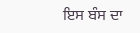ਇਸ ਬੰਸ ਦਾ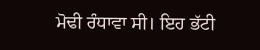ਮੋਢੀ ਰੰਧਾਵਾ ਸੀ। ਇਹ ਭੱਟੀ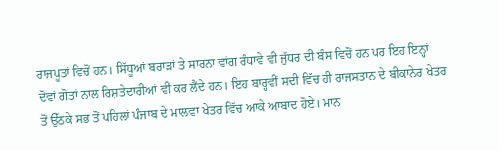ਰਾਜਪੂਤਾਂ ਵਿਚੋਂ ਹਨ। ਸਿੱਧੂਆਂ ਬਰਾੜਾਂ ਤੇ ਸਾਰਨਾ ਵਾਂਗ ਰੰਧਾਵੇ ਵੀ ਜੁੱਧਰ ਦੀ ਬੰਸ ਵਿਚੋਂ ਹਨ ਪਰ ਇਹ ਇਨ੍ਹਾਂ ਦੋਵਾਂ ਗੋਤਾਂ ਨਾਲ ਰਿਸ਼ਤੇਦਾਰੀਆਂ ਵੀ ਕਰ ਲੈਂਦੇ ਹਨ। ਇਹ ਬਾਰ੍ਹਵੀਂ ਸਦੀ ਵਿੱਚ ਹੀ ਰਾਜਸਤਾਨ ਦੇ ਬੀਕਾਨੇਰ ਖੇਤਰ ਤੋਂ ਉੱਠਕੇ ਸਭ ਤੋਂ ਪਹਿਲਾਂ ਪੰਜਾਬ ਦੇ ਮਾਲਵਾ ਖੇਤਰ ਵਿੱਚ ਆਕੇ ਆਬਾਦ ਹੋਏ। ਮਾਨ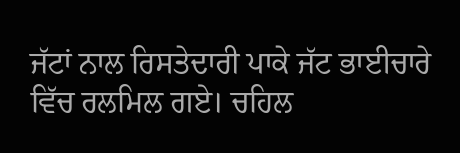ਜੱਟਾਂ ਨਾਲ ਰਿਸਤੇਦਾਰੀ ਪਾਕੇ ਜੱਟ ਭਾਈਚਾਰੇ ਵਿੱਚ ਰਲਮਿਲ ਗਏ। ਚਹਿਲ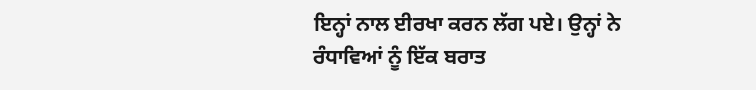ਇਨ੍ਹਾਂ ਨਾਲ ਈਰਖਾ ਕਰਨ ਲੱਗ ਪਏ। ਉਨ੍ਹਾਂ ਨੇ ਰੰਧਾਵਿਆਂ ਨੂੰ ਇੱਕ ਬਰਾਤ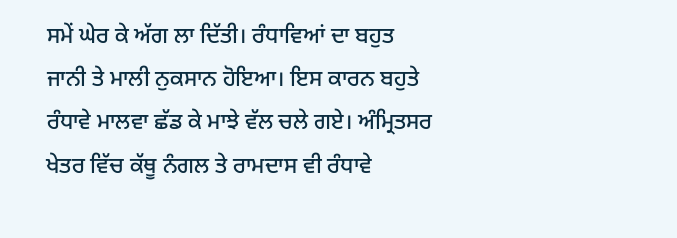ਸਮੇਂ ਘੇਰ ਕੇ ਅੱਗ ਲਾ ਦਿੱਤੀ। ਰੰਧਾਵਿਆਂ ਦਾ ਬਹੁਤ ਜਾਨੀ ਤੇ ਮਾਲੀ ਨੁਕਸਾਨ ਹੋਇਆ। ਇਸ ਕਾਰਨ ਬਹੁਤੇ ਰੰਧਾਵੇ ਮਾਲਵਾ ਛੱਡ ਕੇ ਮਾਝੇ ਵੱਲ ਚਲੇ ਗਏ। ਅੰਮ੍ਰਿਤਸਰ ਖੇਤਰ ਵਿੱਚ ਕੱਥੂ ਨੰਗਲ ਤੇ ਰਾਮਦਾਸ ਵੀ ਰੰਧਾਵੇ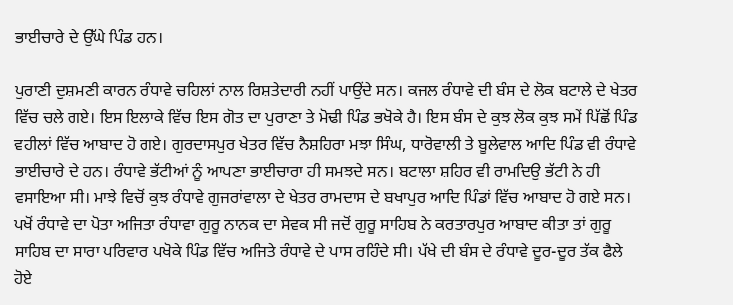ਭਾਈਚਾਰੇ ਦੇ ਉੱਘੇ ਪਿੰਡ ਹਨ।

ਪੁਰਾਣੀ ਦੁਸ਼ਮਣੀ ਕਾਰਨ ਰੰਧਾਵੇ ਚਹਿਲਾਂ ਨਾਲ ਰਿਸ਼ਤੇਦਾਰੀ ਨਹੀਂ ਪਾਉਂਦੇ ਸਨ। ਕਜਲ ਰੰਧਾਵੇ ਦੀ ਬੰਸ ਦੇ ਲੋਕ ਬਟਾਲੇ ਦੇ ਖੇਤਰ ਵਿੱਚ ਚਲੇ ਗਏ। ਇਸ ਇਲਾਕੇ ਵਿੱਚ ਇਸ ਗੋਤ ਦਾ ਪੁਰਾਣਾ ਤੇ ਮੋਢੀ ਪਿੰਡ ਭਖੋਕੇ ਹੈ। ਇਸ ਬੰਸ ਦੇ ਕੁਝ ਲੋਕ ਕੁਝ ਸਮੇਂ ਪਿੱਛੋਂ ਪਿੰਡ ਵਹੀਲਾਂ ਵਿੱਚ ਆਬਾਦ ਹੋ ਗਏ। ਗੁਰਦਾਸਪੁਰ ਖੇਤਰ ਵਿੱਚ ਨੈਸ਼ਹਿਰਾ ਮਝਾ ਸਿੰਘ, ਧਾਰੋਵਾਲੀ ਤੇ ਬੂਲੇਵਾਲ ਆਦਿ ਪਿੰਡ ਵੀ ਰੰਧਾਵੇ ਭਾਈਚਾਰੇ ਦੇ ਹਨ। ਰੰਧਾਵੇ ਭੱਟੀਆਂ ਨੂੰ ਆਪਣਾ ਭਾਈਚਾਰਾ ਹੀ ਸਮਝਦੇ ਸਨ। ਬਟਾਲਾ ਸ਼ਹਿਰ ਵੀ ਰਾਮਦਿਉ ਭੱਟੀ ਨੇ ਹੀ ਵਸਾਇਆ ਸੀ। ਮਾਝੇ ਵਿਚੋਂ ਕੁਝ ਰੰਧਾਵੇ ਗੁਜਰਾਂਵਾਲਾ ਦੇ ਖੇਤਰ ਰਾਮਦਾਸ ਦੇ ਬਖਾਪੁਰ ਆਦਿ ਪਿੰਡਾਂ ਵਿੱਚ ਆਬਾਦ ਹੋ ਗਏ ਸਨ। ਪਖੋਂ ਰੰਧਾਵੇ ਦਾ ਪੋਤਾ ਅਜਿਤਾ ਰੰਧਾਵਾ ਗੁਰੂ ਨਾਨਕ ਦਾ ਸੇਵਕ ਸੀ ਜਦੋਂ ਗੁਰੂ ਸਾਹਿਬ ਨੇ ਕਰਤਾਰਪੁਰ ਆਬਾਦ ਕੀਤਾ ਤਾਂ ਗੁਰੂ ਸਾਹਿਬ ਦਾ ਸਾਰਾ ਪਰਿਵਾਰ ਪਖੋਕੇ ਪਿੰਡ ਵਿੱਚ ਅਜਿਤੇ ਰੰਧਾਵੇ ਦੇ ਪਾਸ ਰਹਿੰਦੇ ਸੀ। ਪੱਖੇ ਦੀ ਬੰਸ ਦੇ ਰੰਧਾਵੇ ਦੂਰ-ਦੂਰ ਤੱਕ ਫੈਲੇ ਹੋਏ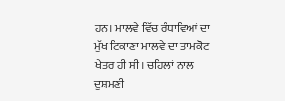ਹਨ। ਮਾਲਵੇ ਵਿੱਚ ਰੰਧਾਵਿਆਂ ਦਾ ਮੁੱਖ ਟਿਕਾਣਾ ਮਾਲਵੇ ਦਾ ਤਾਮਕੋਟ ਖੇਤਰ ਹੀ ਸੀ। ਚਹਿਲਾਂ ਨਾਲ ਦੁਸ਼ਮਣੀ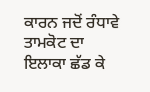ਕਾਰਨ ਜਦੋਂ ਰੰਧਾਵੇ ਤਾਮਕੋਟ ਦਾ ਇਲਾਕਾ ਛੱਡ ਕੇ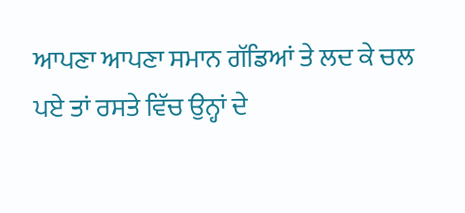ਆਪਣਾ ਆਪਣਾ ਸਮਾਨ ਗੱਡਿਆਂ ਤੇ ਲਦ ਕੇ ਚਲ ਪਏ ਤਾਂ ਰਸਤੇ ਵਿੱਚ ਉਨ੍ਹਾਂ ਦੇ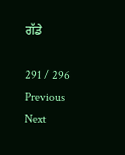ਗੱਡੇ

291 / 296
Previous
Next